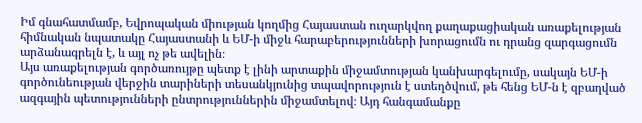Իմ գնահատմամբ, Եվրոպական միության կողմից Հայաստան ուղարկվող քաղաքացիական առաքելության հիմնական նպատակը Հայաստանի և ԵՄ-ի միջև հարաբերությունների խորացումն ու դրանց զարգացումն արձանագրելն է, և այլ ոչ թե ավելին։
Այս առաքելության գործառույթը պետք է լինի արտաքին միջամտության կանխարգելումը, սակայն ԵՄ-ի գործունեության վերջին տարիների տեսանկյունից տպավորություն է ստեղծվում, թե հենց ԵՄ-ն է զբաղված ազգային պետությունների ընտրություններին միջամտելով։ Այդ հանգամանքը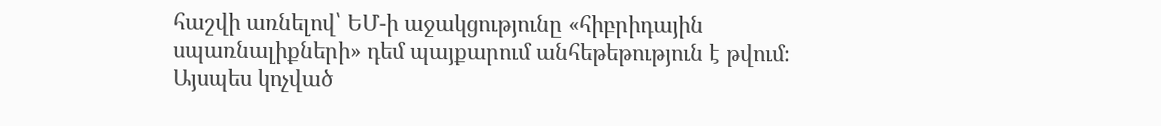հաշվի առնելով՝ ԵՄ-ի աջակցությունը «հիբրիդային սպառնալիքների» դեմ պայքարում անհեթեթություն է թվում։
Այսպես կոչված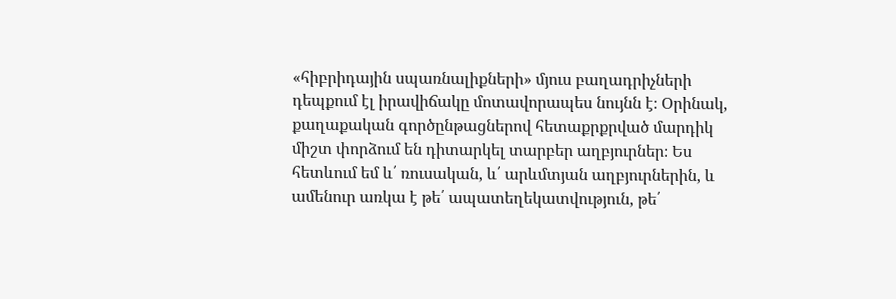«հիբրիդային սպառնալիքների» մյուս բաղադրիչների դեպքում էլ իրավիճակը մոտավորապես նույնն է։ Օրինակ, քաղաքական գործընթացներով հետաքրքրված մարդիկ միշտ փորձում են դիտարկել տարբեր աղբյուրներ։ Ես հետևում եմ և՛ ռուսական, և՛ արևմտյան աղբյուրներին, և ամենուր առկա է թե՛ ապատեղեկատվություն, թե՛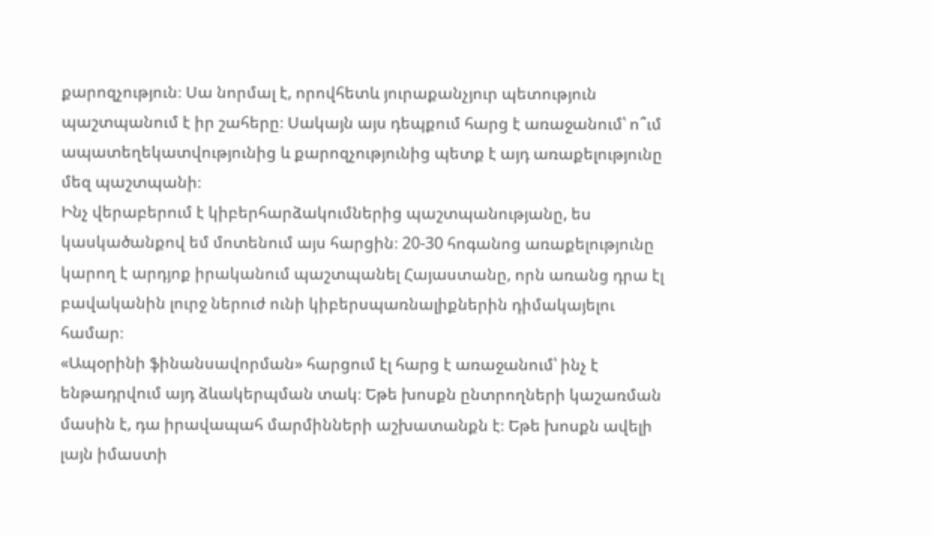քարոզչություն։ Սա նորմալ է, որովհետև յուրաքանչյուր պետություն պաշտպանում է իր շահերը։ Սակայն այս դեպքում հարց է առաջանում՝ ո՞ւմ ապատեղեկատվությունից և քարոզչությունից պետք է այդ առաքելությունը մեզ պաշտպանի։
Ինչ վերաբերում է կիբերհարձակումներից պաշտպանությանը, ես կասկածանքով եմ մոտենում այս հարցին։ 20-30 հոգանոց առաքելությունը կարող է արդյոք իրականում պաշտպանել Հայաստանը, որն առանց դրա էլ բավականին լուրջ ներուժ ունի կիբերսպառնալիքներին դիմակայելու համար։
«Ապօրինի ֆինանսավորման» հարցում էլ հարց է առաջանում՝ ինչ է ենթադրվում այդ ձևակերպման տակ։ Եթե խոսքն ընտրողների կաշառման մասին է, դա իրավապահ մարմինների աշխատանքն է։ Եթե խոսքն ավելի լայն իմաստի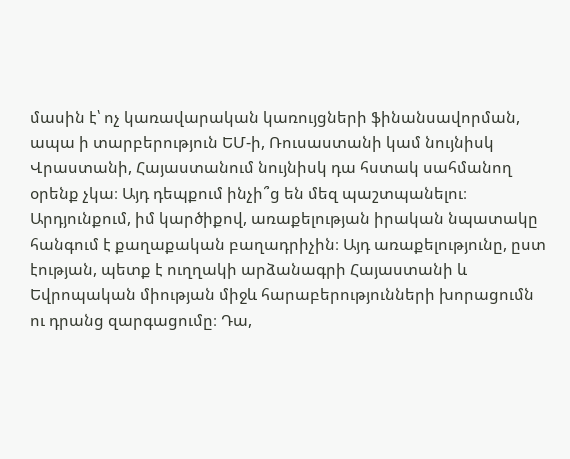մասին է՝ ոչ կառավարական կառույցների ֆինանսավորման, ապա ի տարբերություն ԵՄ-ի, Ռուսաստանի կամ նույնիսկ Վրաստանի, Հայաստանում նույնիսկ դա հստակ սահմանող օրենք չկա։ Այդ դեպքում ինչի՞ց են մեզ պաշտպանելու։
Արդյունքում, իմ կարծիքով, առաքելության իրական նպատակը հանգում է քաղաքական բաղադրիչին։ Այդ առաքելությունը, ըստ էության, պետք է ուղղակի արձանագրի Հայաստանի և Եվրոպական միության միջև հարաբերությունների խորացումն ու դրանց զարգացումը։ Դա,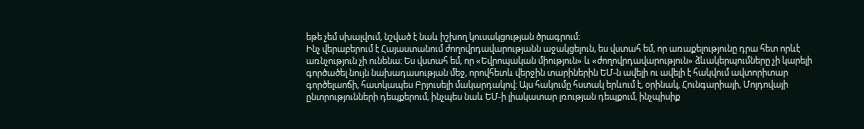եթե չեմ սխալվում, նշված է նաև իշխող կուսակցության ծրագրում։
Ինչ վերաբերում է Հայաստանում ժողովրդավարությանն աջակցելուն, ես վստահ եմ, որ առաքելությունը դրա հետ որևէ առնչություն չի ունենա։ Ես վստահ եմ, որ «Եվրոպական միություն» և «ժողովրդավարություն» ձևակերպումները չի կարելի գործածել նույն նախադասության մեջ, որովհետև վերջին տարիներին ԵՄ-ն ավելի ու ավելի է հակվում ավտորիտար գործելաոճի, հատկապես Բրյուսելի մակարդակով։ Այս հակումը հստակ երևում է, օրինակ, Հունգարիայի, Մոլդովայի ընտրությունների դեպքերում, ինչպես նաև ԵՄ-ի լիակատար լռության դեպքում, ինչպիսիք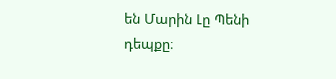են Մարին Լը Պենի դեպքը։